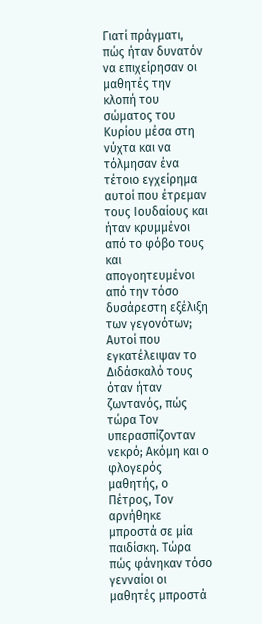Γιατί πράγματι, πώς ήταν δυνατόν να επιχείρησαν οι μαθητές την κλοπή του σώματος του Κυρίου μέσα στη νύχτα και να τόλμησαν ένα τέτοιο εγχείρημα αυτοί που έτρεμαν τους Ιουδαίους και ήταν κρυμμένοι από το φόβο τους και απογοητευμένοι από την τόσο δυσάρεστη εξέλιξη των γεγονότων; Αυτοί που εγκατέλειψαν το Διδάσκαλό τους όταν ήταν ζωντανός, πώς τώρα Τον υπερασπίζονταν νεκρό; Ακόμη και ο φλογερός μαθητής, ο Πέτρος, Τον αρνήθηκε μπροστά σε μία παιδίσκη. Τώρα πώς φάνηκαν τόσο γενναίοι οι μαθητές μπροστά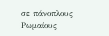σε πάνοπλους Ρωμαίους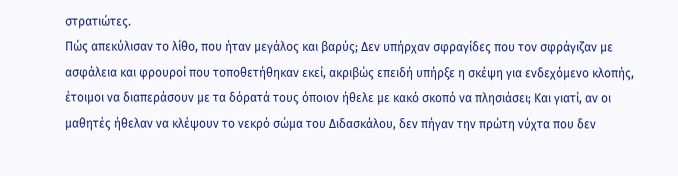στρατιώτες.
Πώς απεκύλισαν το λίθο, που ήταν μεγάλος και βαρύς; Δεν υπήρχαν σφραγίδες που τον σφράγιζαν με ασφάλεια και φρουροί που τοποθετήθηκαν εκεί, ακριβώς επειδή υπήρξε η σκέψη για ενδεχόμενο κλοπής, έτοιμοι να διαπεράσουν με τα δόρατά τους όποιον ήθελε με κακό σκοπό να πλησιάσει; Και γιατί, αν οι μαθητές ήθελαν να κλέψουν το νεκρό σώμα του Διδασκάλου, δεν πήγαν την πρώτη νύχτα που δεν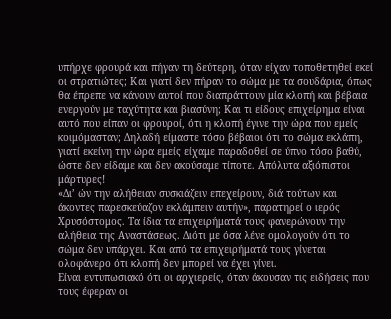υπήρχε φρουρά και πήγαν τη δεύτερη, όταν είχαν τοποθετηθεί εκεί οι στρατιώτες; Και γιατί δεν πήραν το σώμα με τα σουδάρια, όπως θα έπρεπε να κάνουν αυτοί που διαπράττουν μία κλοπή και βέβαια ενεργούν με ταχύτητα και βιασύνη; Και τι είδους επιχείρημα είναι αυτό που είπαν οι φρουροί, ότι η κλοπή έγινε την ώρα που εμείς κοιμόμασταν; Δηλαδή είμαστε τόσο βέβαιοι ότι το σώμα εκλάπη, γιατί εκείνη την ώρα εμείς είχαμε παραδοθεί σε ύπνο τόσο βαθύ, ώστε δεν είδαμε και δεν ακούσαμε τίποτε. Απόλυτα αξιόπιστοι μάρτυρες!
«Δι’ ών την αλήθειαν συσκιάζειν επεχείρουν, διά τούτων και άκοντες παρεσκεύαζον εκλάμπειν αυτήν», παρατηρεί ο ιερός Χρυσόστομος. Τα ίδια τα επιχειρήματά τους φανερώνουν την αλήθεια της Αναστάσεως. Διότι με όσα λένε ομολογούν ότι το σώμα δεν υπάρχει. Και από τα επιχειρήματά τους γίνεται ολοφάνερο ότι κλοπή δεν μπορεί να έχει γίνει.
Είναι εντυπωσιακό ότι οι αρχιερείς, όταν άκουσαν τις ειδήσεις που τους έφεραν οι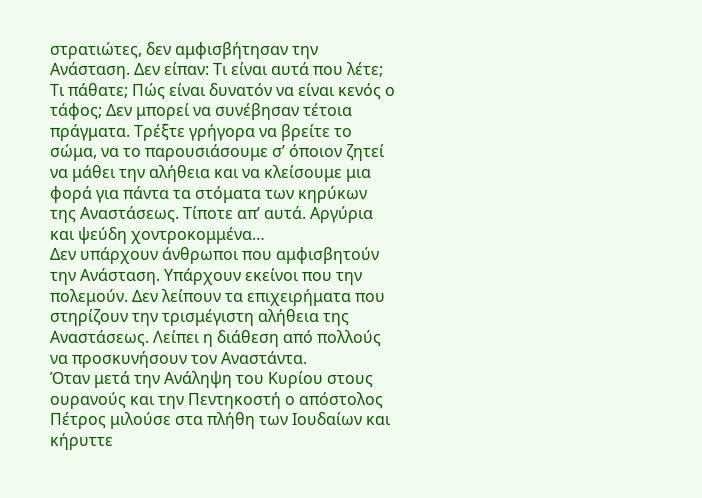στρατιώτες, δεν αμφισβήτησαν την Ανάσταση. Δεν είπαν: Τι είναι αυτά που λέτε; Τι πάθατε; Πώς είναι δυνατόν να είναι κενός ο τάφος; Δεν μπορεί να συνέβησαν τέτοια πράγματα. Τρέξτε γρήγορα να βρείτε το σώμα, να το παρουσιάσουμε σ’ όποιον ζητεί να μάθει την αλήθεια και να κλείσουμε μια φορά για πάντα τα στόματα των κηρύκων της Αναστάσεως. Τίποτε απ’ αυτά. Αργύρια και ψεύδη χοντροκομμένα…
Δεν υπάρχουν άνθρωποι που αμφισβητούν την Ανάσταση. Υπάρχουν εκείνοι που την πολεμούν. Δεν λείπουν τα επιχειρήματα που στηρίζουν την τρισμέγιστη αλήθεια της Αναστάσεως. Λείπει η διάθεση από πολλούς να προσκυνήσουν τον Αναστάντα.
Όταν μετά την Ανάληψη του Κυρίου στους ουρανούς και την Πεντηκοστή ο απόστολος Πέτρος μιλούσε στα πλήθη των Ιουδαίων και κήρυττε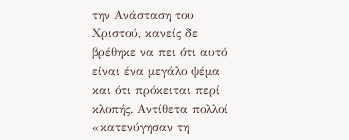την Ανάσταση του Χριστού, κανείς δε βρέθηκε να πει ότι αυτό είναι ένα μεγάλο ψέμα και ότι πρόκειται περί κλοπής. Αντίθετα πολλοί «κατενύγησαν τη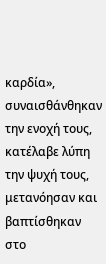καρδία», συναισθάνθηκαν την ενοχή τους, κατέλαβε λύπη την ψυχή τους, μετανόησαν και βαπτίσθηκαν στο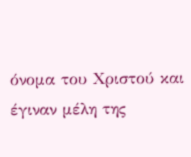όνομα του Χριστού και έγιναν μέλη της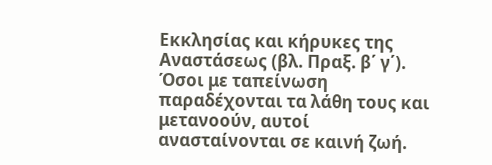Εκκλησίας και κήρυκες της Αναστάσεως (βλ. Πραξ. β΄ γ΄).
Όσοι με ταπείνωση παραδέχονται τα λάθη τους και μετανοούν, αυτοί ανασταίνονται σε καινή ζωή.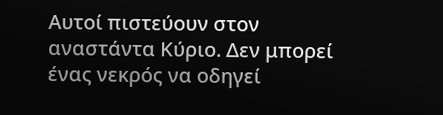Αυτοί πιστεύουν στον αναστάντα Κύριο. Δεν μπορεί ένας νεκρός να οδηγεί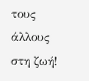τους άλλους στη ζωή!